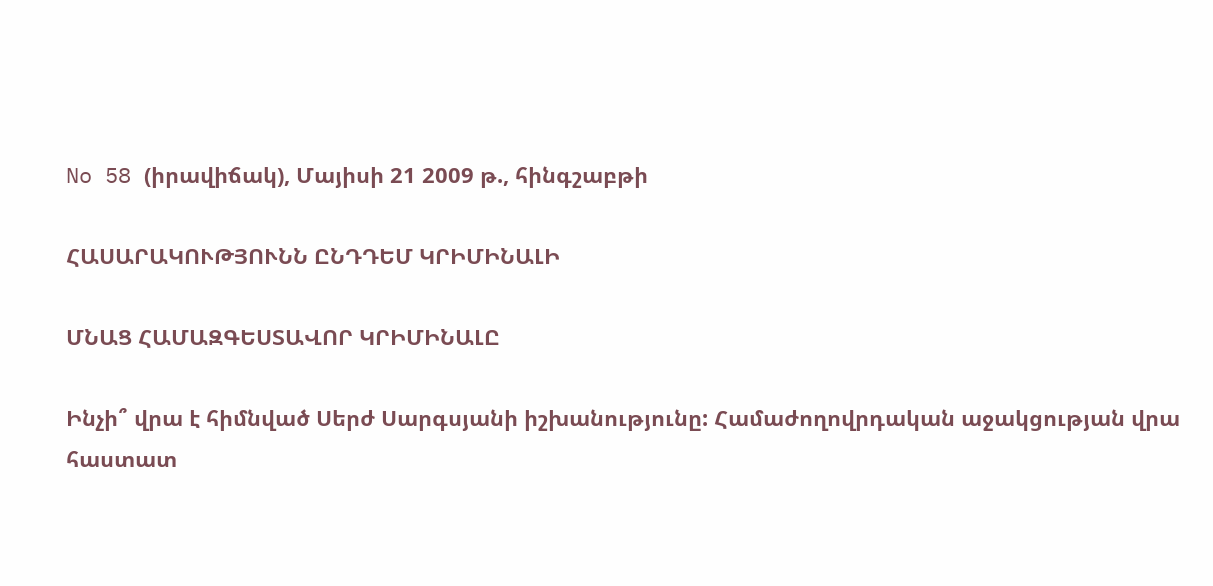No 58 (իրավիճակ), Մայիսի 21 2009 թ., հինգշաբթի

ՀԱՍԱՐԱԿՈՒԹՅՈՒՆՆ ԸՆԴԴԵՄ ԿՐԻՄԻՆԱԼԻ

ՄՆԱՑ ՀԱՄԱԶԳԵՍՏԱՎՈՐ ԿՐԻՄԻՆԱԼԸ

Ինչի՞ վրա է հիմնված Սերժ Սարգսյանի իշխանությունը: Համաժողովրդական աջակցության վրա հաստատ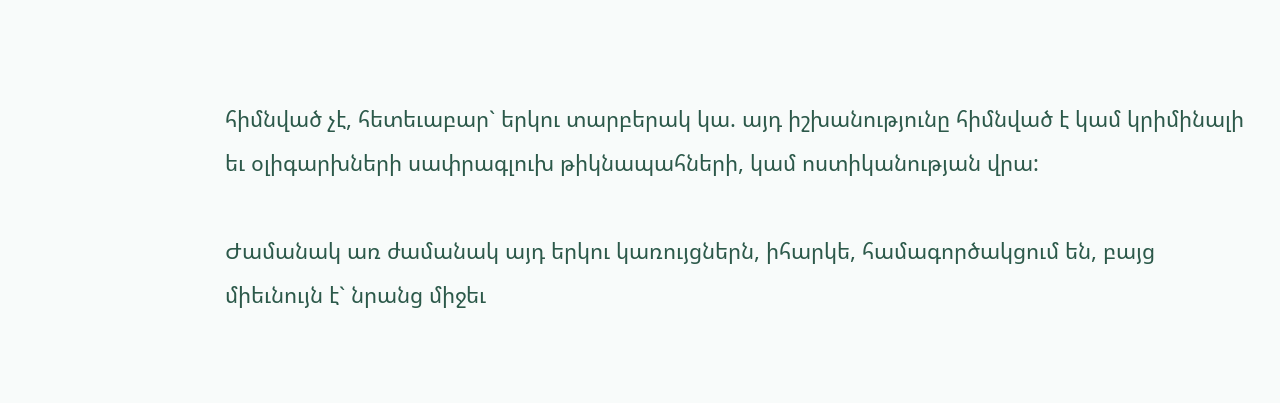հիմնված չէ, հետեւաբար` երկու տարբերակ կա. այդ իշխանությունը հիմնված է կամ կրիմինալի եւ օլիգարխների սափրագլուխ թիկնապահների, կամ ոստիկանության վրա:

Ժամանակ առ ժամանակ այդ երկու կառույցներն, իհարկե, համագործակցում են, բայց միեւնույն է` նրանց միջեւ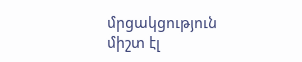մրցակցություն միշտ էլ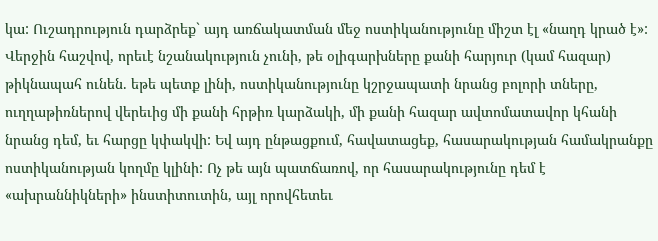կա: Ուշադրություն դարձրեք` այդ առճակատման մեջ ոստիկանությունը միշտ էլ «նաղդ կրած է»: Վերջին հաշվով, որեւէ նշանակություն չունի, թե օլիգարխները քանի հարյուր (կամ հազար) թիկնապահ ունեն. եթե պետք լինի, ոստիկանությունը կշրջապատի նրանց բոլորի տները, ուղղաթիռներով վերեւից մի քանի հրթիռ կարձակի, մի քանի հազար ավտոմատավոր կհանի նրանց դեմ, եւ հարցը կփակվի: Եվ այդ ընթացքում, հավատացեք, հասարակության համակրանքը ոստիկանության կողմը կլինի: Ոչ թե այն պատճառով, որ հասարակությունը դեմ է «ախրաննիկների» ինստիտուտին, այլ որովհետեւ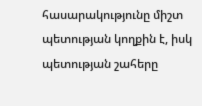հասարակությունը միշտ պետության կողքին է, իսկ պետության շահերը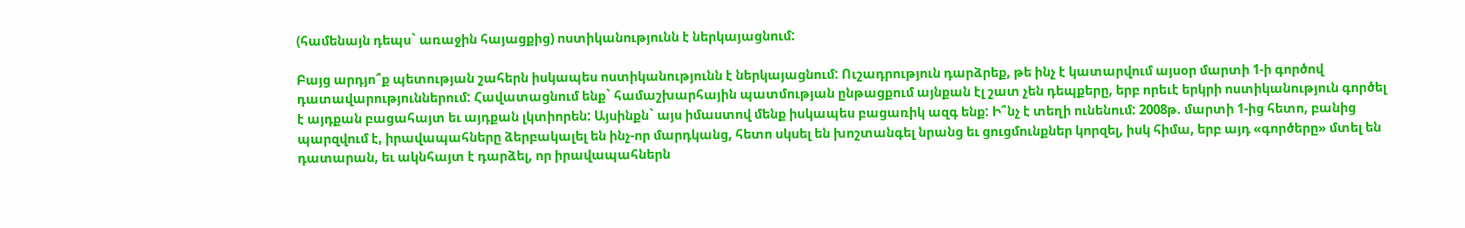(համենայն դեպս` առաջին հայացքից) ոստիկանությունն է ներկայացնում:

Բայց արդյո՞ք պետության շահերն իսկապես ոստիկանությունն է ներկայացնում: Ուշադրություն դարձրեք, թե ինչ է կատարվում այսօր մարտի 1-ի գործով դատավարություններում: Հավատացնում ենք` համաշխարհային պատմության ընթացքում այնքան էլ շատ չեն դեպքերը, երբ որեւէ երկրի ոստիկանություն գործել է այդքան բացահայտ եւ այդքան լկտիորեն: Այսինքն` այս իմաստով մենք իսկապես բացառիկ ազգ ենք: Ի՞նչ է տեղի ունենում: 2008թ. մարտի 1-ից հետո, բանից պարզվում է, իրավապահները ձերբակալել են ինչ-որ մարդկանց, հետո սկսել են խոշտանգել նրանց եւ ցուցմունքներ կորզել, իսկ հիմա, երբ այդ «գործերը» մտել են դատարան, եւ ակնհայտ է դարձել, որ իրավապահներն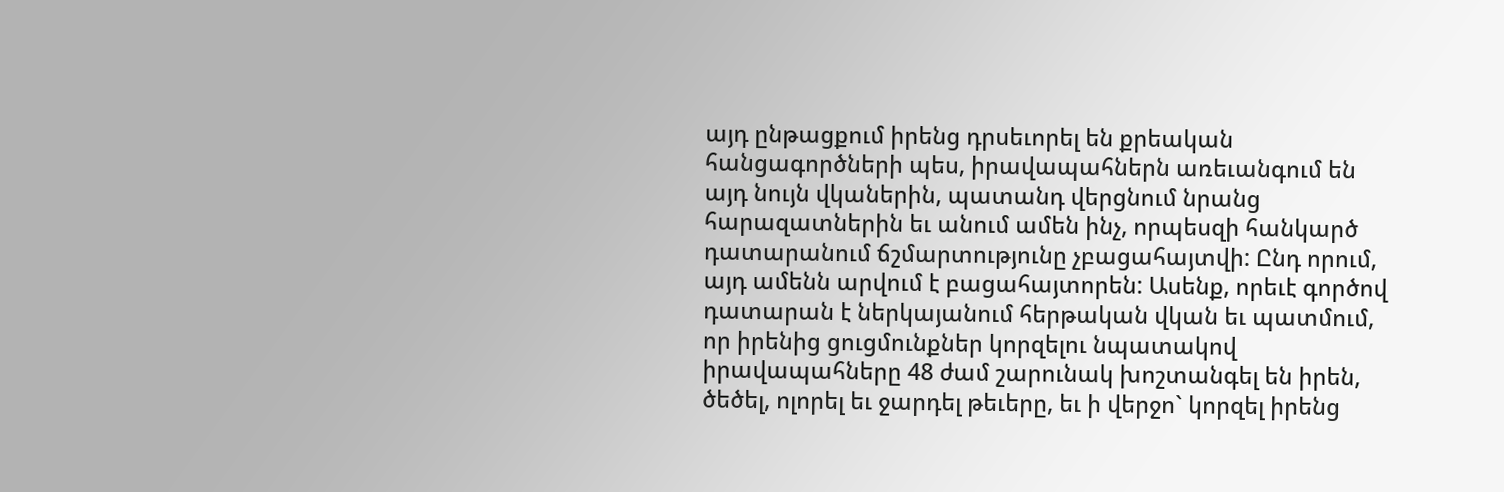այդ ընթացքում իրենց դրսեւորել են քրեական հանցագործների պես, իրավապահներն առեւանգում են այդ նույն վկաներին, պատանդ վերցնում նրանց հարազատներին եւ անում ամեն ինչ, որպեսզի հանկարծ դատարանում ճշմարտությունը չբացահայտվի: Ընդ որում, այդ ամենն արվում է բացահայտորեն: Ասենք, որեւէ գործով դատարան է ներկայանում հերթական վկան եւ պատմում, որ իրենից ցուցմունքներ կորզելու նպատակով իրավապահները 48 ժամ շարունակ խոշտանգել են իրեն, ծեծել, ոլորել եւ ջարդել թեւերը, եւ ի վերջո` կորզել իրենց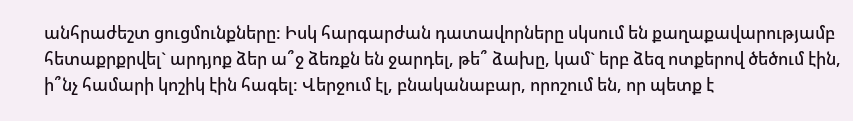անհրաժեշտ ցուցմունքները: Իսկ հարգարժան դատավորները սկսում են քաղաքավարությամբ հետաքրքրվել` արդյոք ձեր ա՞ջ ձեռքն են ջարդել, թե՞ ձախը, կամ` երբ ձեզ ոտքերով ծեծում էին, ի՞նչ համարի կոշիկ էին հագել: Վերջում էլ, բնականաբար, որոշում են, որ պետք է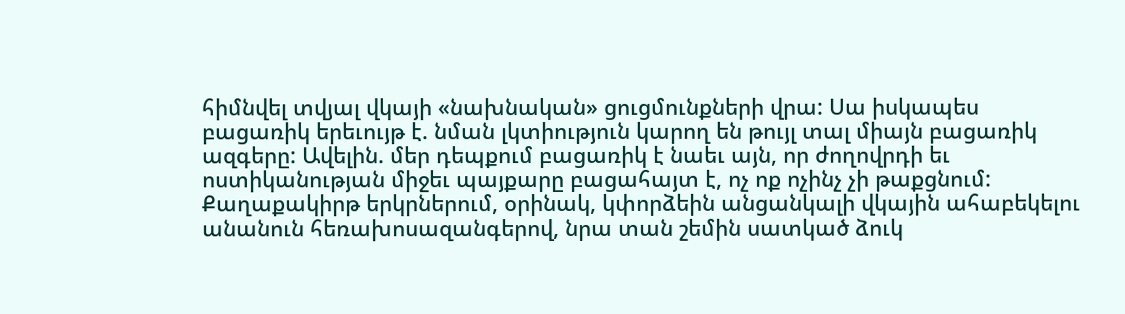հիմնվել տվյալ վկայի «նախնական» ցուցմունքների վրա: Սա իսկապես բացառիկ երեւույթ է. նման լկտիություն կարող են թույլ տալ միայն բացառիկ ազգերը: Ավելին. մեր դեպքում բացառիկ է նաեւ այն, որ ժողովրդի եւ ոստիկանության միջեւ պայքարը բացահայտ է, ոչ ոք ոչինչ չի թաքցնում: Քաղաքակիրթ երկրներում, օրինակ, կփորձեին անցանկալի վկային ահաբեկելու անանուն հեռախոսազանգերով, նրա տան շեմին սատկած ձուկ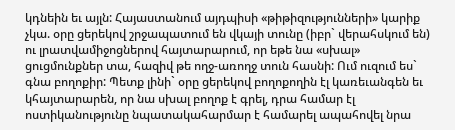կդնեին եւ այլն: Հայաստանում այդպիսի «թիթիզությունների» կարիք չկա. օրը ցերեկով շրջապատում են վկայի տունը (իբր` վերահսկում են) ու լրատվամիջոցներով հայտարարում, որ եթե նա «սխալ» ցուցմունքներ տա, հազիվ թե ողջ-առողջ տուն հասնի: Ում ուզում ես` գնա բողոքիր: Պետք լինի` օրը ցերեկով բողոքողին էլ կառեւանգեն եւ կհայտարարեն, որ նա սխալ բողոք է գրել, դրա համար էլ ոստիկանությունը նպատակահարմար է համարել ապահովել նրա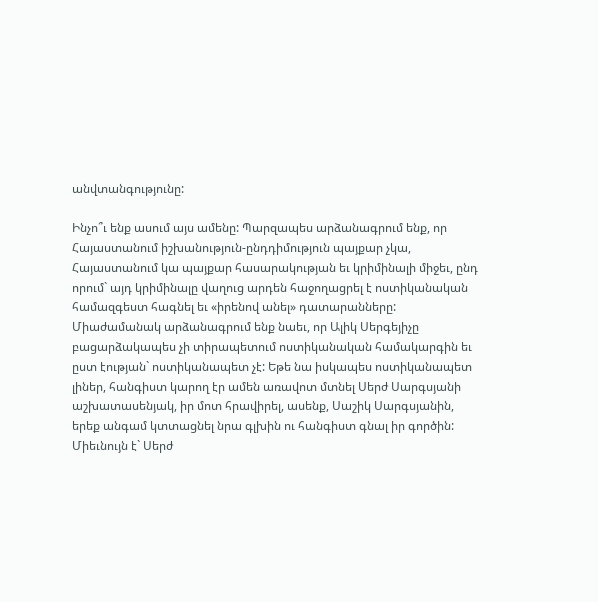անվտանգությունը:

Ինչո՞ւ ենք ասում այս ամենը: Պարզապես արձանագրում ենք, որ Հայաստանում իշխանություն-ընդդիմություն պայքար չկա, Հայաստանում կա պայքար հասարակության եւ կրիմինալի միջեւ, ընդ որում` այդ կրիմինալը վաղուց արդեն հաջողացրել է ոստիկանական համազգեստ հագնել եւ «իրենով անել» դատարանները: Միաժամանակ արձանագրում ենք նաեւ, որ Ալիկ Սերգեյիչը բացարձակապես չի տիրապետում ոստիկանական համակարգին եւ ըստ էության` ոստիկանապետ չէ: Եթե նա իսկապես ոստիկանապետ լիներ, հանգիստ կարող էր ամեն առավոտ մտնել Սերժ Սարգսյանի աշխատասենյակ, իր մոտ հրավիրել, ասենք, Սաշիկ Սարգսյանին, երեք անգամ կտտացնել նրա գլխին ու հանգիստ գնալ իր գործին: Միեւնույն է` Սերժ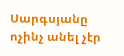Սարգսյանը ոչինչ անել չէր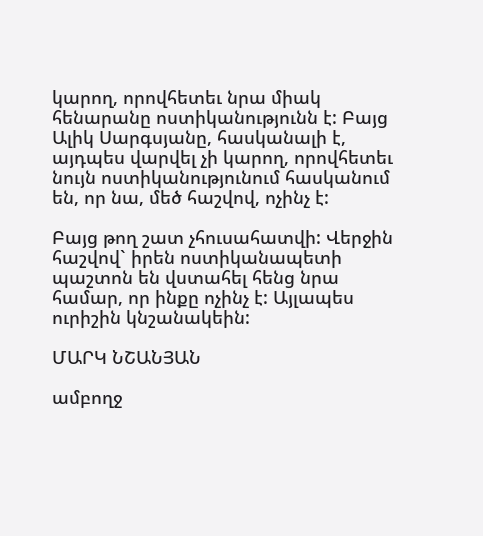կարող, որովհետեւ նրա միակ հենարանը ոստիկանությունն է: Բայց Ալիկ Սարգսյանը, հասկանալի է, այդպես վարվել չի կարող, որովհետեւ նույն ոստիկանությունում հասկանում են, որ նա, մեծ հաշվով, ոչինչ է:

Բայց թող շատ չհուսահատվի: Վերջին հաշվով` իրեն ոստիկանապետի պաշտոն են վստահել հենց նրա համար, որ ինքը ոչինչ է: Այլապես ուրիշին կնշանակեին:

ՄԱՐԿ ՆՇԱՆՅԱՆ

ամբողջ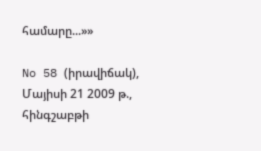համարը...»»

No 58 (իրավիճակ), Մայիսի 21 2009 թ., հինգշաբթի